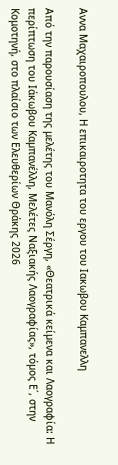Αννα Μαχαιροπουλου, Η επικαιροτητα του εργου του Ιακωβου Καμπανελλη

Από την παρουσίαση της μελέτης του Μανόλη Σέργη, «Θεατρικά κείµενα και Λαογραφία: Η περίπτωση του Ιάκωβου Καµπανέλλη, Μελέτες Ναξιακής Λαογραφίας», τόµος Ε΄, στην Κομοτηνή, στο πλαίσιο των Ελευθερίων Θράκης 2026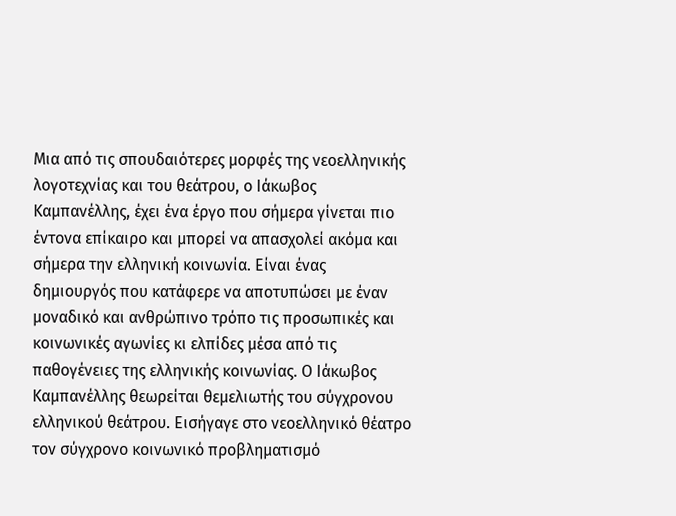Μια από τις σπουδαιότερες μορφές της νεοελληνικής λογοτεχνίας και του θεάτρου, ο Ιάκωβος Καμπανέλλης, έχει ένα έργο που σήμερα γίνεται πιο έντονα επίκαιρο και μπορεί να απασχολεί ακόμα και σήμερα την ελληνική κοινωνία. Είναι ένας δημιουργός που κατάφερε να αποτυπώσει με έναν μοναδικό και ανθρώπινο τρόπο τις προσωπικές και κοινωνικές αγωνίες κι ελπίδες μέσα από τις παθογένειες της ελληνικής κοινωνίας. Ο Ιάκωβος Καμπανέλλης θεωρείται θεμελιωτής του σύγχρονου ελληνικού θεάτρου. Εισήγαγε στο νεοελληνικό θέατρο τον σύγχρονο κοινωνικό προβληματισμό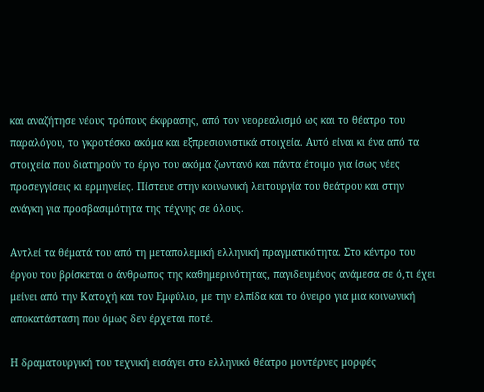και αναζήτησε νέους τρόπους έκφρασης, από τον νεορεαλισμό ως και το θέατρο του παραλόγου, το γκροτέσκο ακόμα και εξπρεσιονιστικά στοιχεία. Αυτό είναι κι ένα από τα στοιχεία που διατηρούν το έργο του ακόμα ζωντανό και πάντα έτοιμο για ίσως νέες προσεγγίσεις κι ερμηνείες. Πίστευε στην κοινωνική λειτουργία του θεάτρου και στην ανάγκη για προσβασιμότητα της τέχνης σε όλους.

Αντλεί τα θέματά του από τη μεταπολεμική ελληνική πραγματικότητα. Στο κέντρο του έργου του βρίσκεται ο άνθρωπος της καθημερινότητας, παγιδευμένος ανάμεσα σε ό,τι έχει μείνει από την Κατοχή και τον Εμφύλιο, με την ελπίδα και το όνειρο για μια κοινωνική αποκατάσταση που όμως δεν έρχεται ποτέ.

Η δραματουργική του τεχνική εισάγει στο ελληνικό θέατρο μοντέρνες μορφές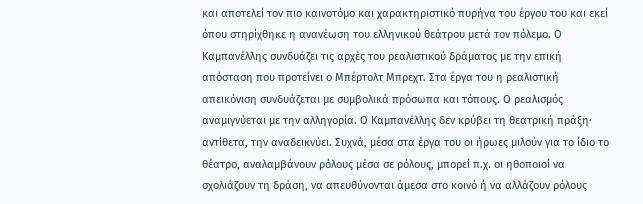και αποτελεί τον πιο καινοτόμο και χαρακτηριστικό πυρήνα του έργου του και εκεί όπου στηρίχθηκε η ανανέωση του ελληνικού θεάτρου μετά τον πόλεμο. Ο Καμπανέλλης συνδυάζει τις αρχές του ρεαλιστικού δράματος με την επική απόσταση που προτείνει ο Μπέρτολτ Μπρεχτ. Στα έργα του η ρεαλιστική απεικόνιση συνδυάζεται με συμβολικά πρόσωπα και τόπους. Ο ρεαλισμός αναμιγνύεται με την αλληγορία. Ο Καμπανέλλης δεν κρύβει τη θεατρική πράξη· αντίθετα, την αναδεικνύει. Συχνά, μέσα στα έργα του οι ήρωες μιλούν για το ίδιο το θέατρο, αναλαμβάνουν ρόλους μέσα σε ρόλους, μπορεί π.χ. οι ηθοποιοί να σχολιάζουν τη δράση, να απευθύνονται άμεσα στο κοινό ή να αλλάζουν ρόλους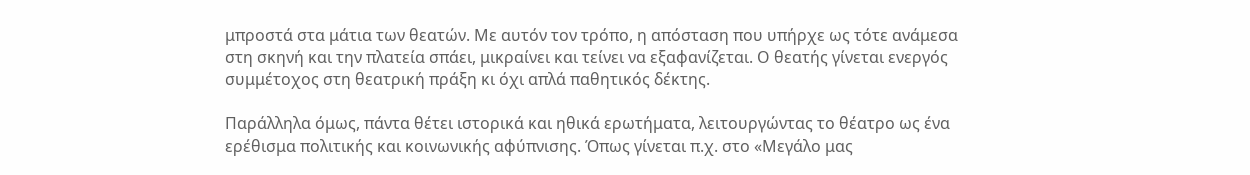μπροστά στα μάτια των θεατών. Με αυτόν τον τρόπο, η απόσταση που υπήρχε ως τότε ανάμεσα στη σκηνή και την πλατεία σπάει, μικραίνει και τείνει να εξαφανίζεται. Ο θεατής γίνεται ενεργός συμμέτοχος στη θεατρική πράξη κι όχι απλά παθητικός δέκτης.

Παράλληλα όμως, πάντα θέτει ιστορικά και ηθικά ερωτήματα, λειτουργώντας το θέατρο ως ένα ερέθισμα πολιτικής και κοινωνικής αφύπνισης. Όπως γίνεται π.χ. στο «Μεγάλο μας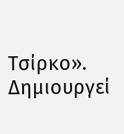Τσίρκο». Δημιουργεί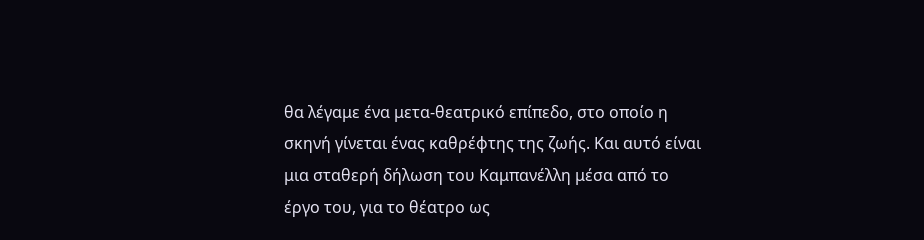θα λέγαμε ένα μετα-θεατρικό επίπεδο, στο οποίο η σκηνή γίνεται ένας καθρέφτης της ζωής. Και αυτό είναι μια σταθερή δήλωση του Καμπανέλλη μέσα από το έργο του, για το θέατρο ως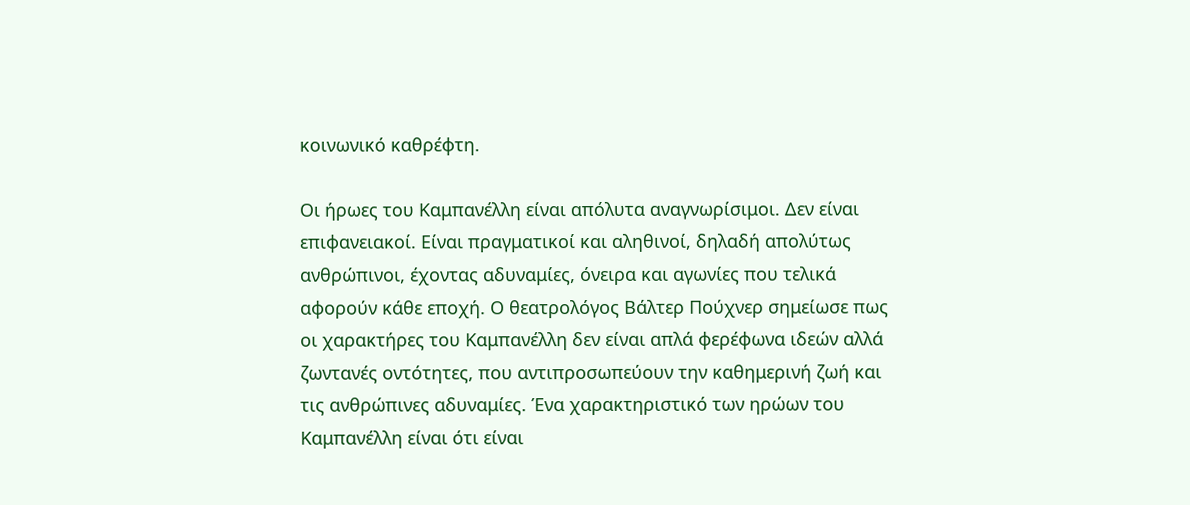κοινωνικό καθρέφτη.

Οι ήρωες του Καμπανέλλη είναι απόλυτα αναγνωρίσιμοι. Δεν είναι επιφανειακοί. Είναι πραγματικοί και αληθινοί, δηλαδή απολύτως ανθρώπινοι, έχοντας αδυναμίες, όνειρα και αγωνίες που τελικά αφορούν κάθε εποχή. Ο θεατρολόγος Βάλτερ Πούχνερ σημείωσε πως οι χαρακτήρες του Καμπανέλλη δεν είναι απλά φερέφωνα ιδεών αλλά ζωντανές οντότητες, που αντιπροσωπεύουν την καθημερινή ζωή και τις ανθρώπινες αδυναμίες. Ένα χαρακτηριστικό των ηρώων του Καμπανέλλη είναι ότι είναι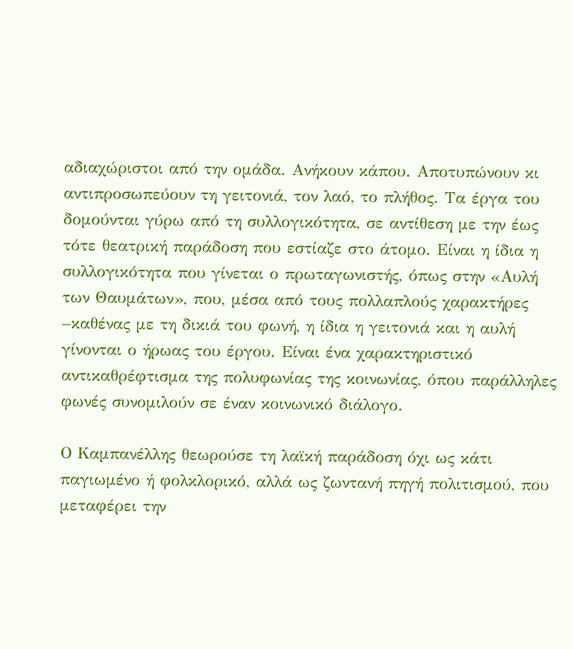αδιαχώριστοι από την ομάδα. Ανήκουν κάπου. Αποτυπώνουν κι αντιπροσωπεύουν τη γειτονιά, τον λαό, το πλήθος. Τα έργα του δομούνται γύρω από τη συλλογικότητα, σε αντίθεση με την έως τότε θεατρική παράδοση που εστίαζε στο άτομο. Είναι η ίδια η συλλογικότητα που γίνεται ο πρωταγωνιστής, όπως στην «Αυλή των Θαυμάτων», που, μέσα από τους πολλαπλούς χαρακτήρες –καθένας με τη δικιά του φωνή, η ίδια η γειτονιά και η αυλή γίνονται ο ήρωας του έργου. Είναι ένα χαρακτηριστικό αντικαθρέφτισμα της πολυφωνίας της κοινωνίας, όπου παράλληλες φωνές συνομιλούν σε έναν κοινωνικό διάλογο.

Ο Καμπανέλλης θεωρούσε τη λαϊκή παράδοση όχι ως κάτι παγιωμένο ή φολκλορικό, αλλά ως ζωντανή πηγή πολιτισμού, που μεταφέρει την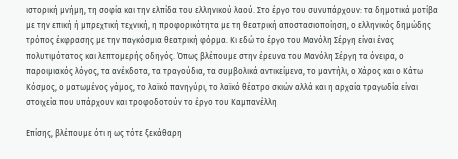ιστορική μνήμη, τη σοφία και την ελπίδα του ελληνικού λαού. Στο έργο του συνυπάρχουν: τα δημοτικά μοτίβα με την επική ή μπρεχτική τεχνική, η προφορικότητα με τη θεατρική αποστασιοποίηση, ο ελληνικός δημώδης τρόπος έκφρασης με την παγκόσμια θεατρική φόρμα. Κι εδώ το έργο του Μανόλη Σέργη είναι ένας πολυτιμότατος και λεπτομερής οδηγός. Όπως βλέπουμε στην έρευνα του Μανόλη Σέργη τα όνειρα, ο παροιμιακός λόγος, τα ανέκδοτα, τα τραγούδια, τα συμβολικά αντικείμενα, το μαντήλι, ο Χάρος και ο Κάτω Κόσμος, ο ματωμένος γάμος, το λαϊκό πανηγύρι, το λαϊκό θέατρο σκιών αλλά και η αρχαία τραγωδία είναι στοιχεία που υπάρχουν και τροφοδοτούν το έργο του Καμπανέλλη

Επίσης, βλέπουμε ότι η ως τότε ξεκάθαρη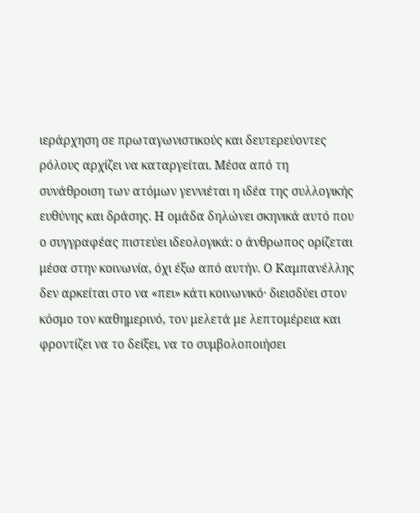ιεράρχηση σε πρωταγωνιστικούς και δευτερεύοντες ρόλους αρχίζει να καταργείται. Μέσα από τη συνάθροιση των ατόμων γεννιέται η ιδέα της συλλογικής ευθύνης και δράσης. Η ομάδα δηλώνει σκηνικά αυτό που ο συγγραφέας πιστεύει ιδεολογικά: ο άνθρωπος ορίζεται μέσα στην κοινωνία, όχι έξω από αυτήν. Ο Καμπανέλλης δεν αρκείται στο να «πει» κάτι κοινωνικό· διεισδύει στον κόσμο τον καθημερινό, τον μελετά με λεπτομέρεια και φροντίζει να το δείξει, να το συμβολοποιήσει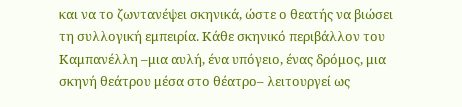και να το ζωντανέψει σκηνικά, ώστε ο θεατής να βιώσει τη συλλογική εμπειρία. Κάθε σκηνικό περιβάλλον του Καμπανέλλη –μια αυλή, ένα υπόγειο, ένας δρόμος, μια σκηνή θεάτρου μέσα στο θέατρο– λειτουργεί ως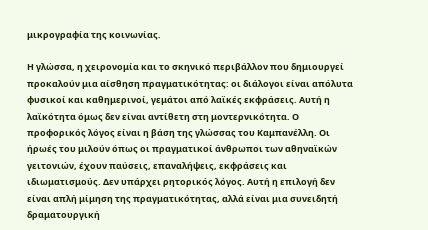μικρογραφία της κοινωνίας.

Η γλώσσα, η χειρονομία και το σκηνικό περιβάλλον που δημιουργεί προκαλούν μια αίσθηση πραγματικότητας: οι διάλογοι είναι απόλυτα φυσικοί και καθημερινοί, γεμάτοι από λαϊκές εκφράσεις. Αυτή η λαϊκότητα όμως δεν είναι αντίθετη στη μοντερνικότητα. Ο προφορικός λόγος είναι η βάση της γλώσσας του Καμπανέλλη. Οι ήρωές του μιλούν όπως οι πραγματικοί άνθρωποι των αθηναϊκών γειτονιών, έχουν παύσεις, επαναλήψεις, εκφράσεις και ιδιωματισμούς. Δεν υπάρχει ρητορικός λόγος. Αυτή η επιλογή δεν είναι απλή μίμηση της πραγματικότητας, αλλά είναι μια συνειδητή δραματουργική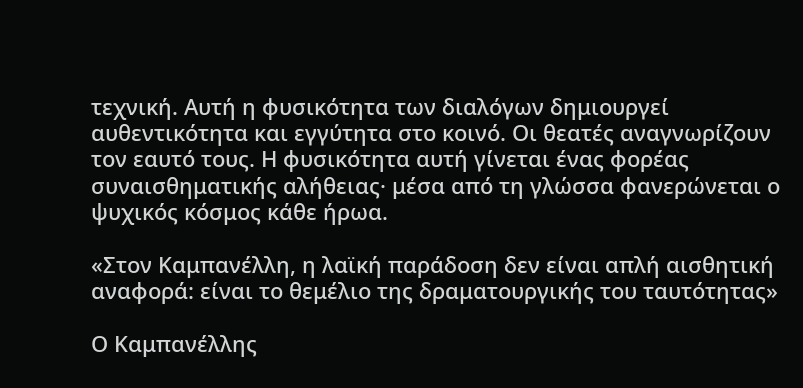τεχνική. Αυτή η φυσικότητα των διαλόγων δημιουργεί αυθεντικότητα και εγγύτητα στο κοινό. Οι θεατές αναγνωρίζουν τον εαυτό τους. Η φυσικότητα αυτή γίνεται ένας φορέας συναισθηματικής αλήθειας· μέσα από τη γλώσσα φανερώνεται ο ψυχικός κόσμος κάθε ήρωα.

«Στον Καμπανέλλη, η λαϊκή παράδοση δεν είναι απλή αισθητική αναφορά: είναι το θεμέλιο της δραματουργικής του ταυτότητας»

Ο Καμπανέλλης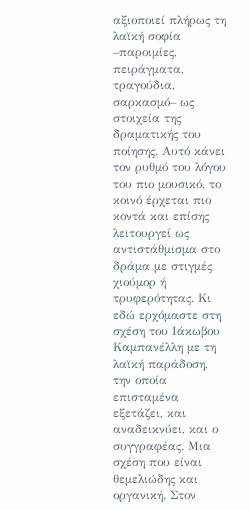αξιοποιεί πλήρως τη λαϊκή σοφία –παροιμίες, πειράγματα, τραγούδια, σαρκασμό– ως στοιχεία της δραματικής του ποίησης. Αυτό κάνει τον ρυθμό του λόγου του πιο μουσικό, το κοινό έρχεται πιο κοντά και επίσης λειτουργεί ως αντιστάθμισμα στο δράμα με στιγμές χιούμορ ή τρυφερότητας. Κι εδώ ερχόμαστε στη σχέση του Ιάκωβου Καμπανέλλη με τη λαϊκή παράδοση, την οποία επισταμένα εξετάζει, και αναδεικνύει, και ο συγγραφέας. Μια σχέση που είναι θεμελιώδης και οργανική. Στον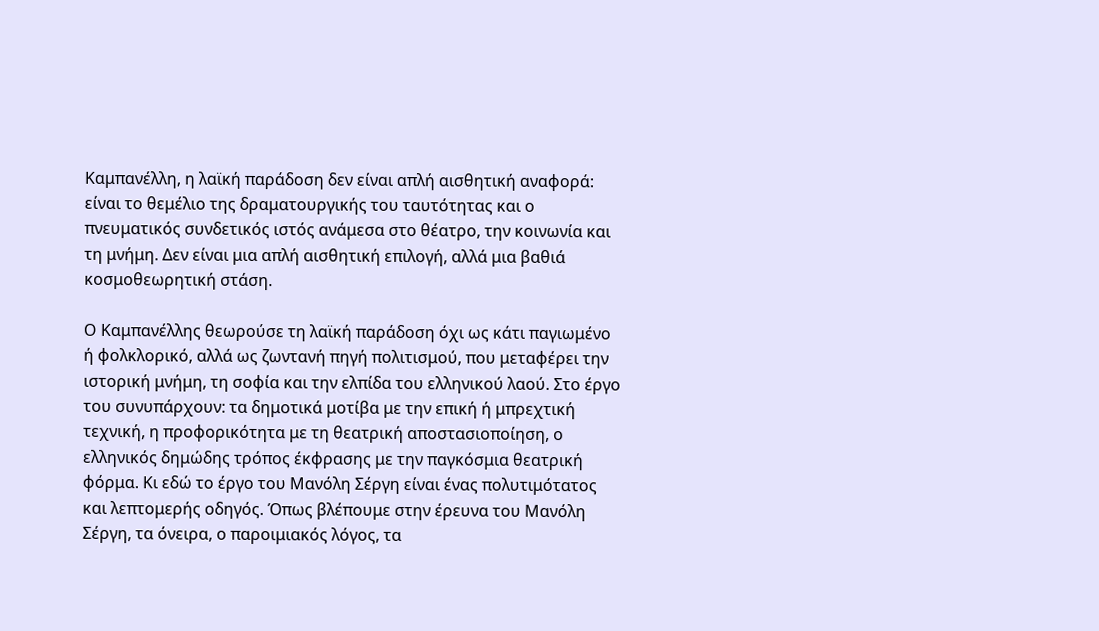Καμπανέλλη, η λαϊκή παράδοση δεν είναι απλή αισθητική αναφορά: είναι το θεμέλιο της δραματουργικής του ταυτότητας και ο πνευματικός συνδετικός ιστός ανάμεσα στο θέατρο, την κοινωνία και τη μνήμη. Δεν είναι μια απλή αισθητική επιλογή, αλλά μια βαθιά κοσμοθεωρητική στάση.

Ο Καμπανέλλης θεωρούσε τη λαϊκή παράδοση όχι ως κάτι παγιωμένο ή φολκλορικό, αλλά ως ζωντανή πηγή πολιτισμού, που μεταφέρει την ιστορική μνήμη, τη σοφία και την ελπίδα του ελληνικού λαού. Στο έργο του συνυπάρχουν: τα δημοτικά μοτίβα με την επική ή μπρεχτική τεχνική, η προφορικότητα με τη θεατρική αποστασιοποίηση, ο ελληνικός δημώδης τρόπος έκφρασης με την παγκόσμια θεατρική φόρμα. Κι εδώ το έργο του Μανόλη Σέργη είναι ένας πολυτιμότατος και λεπτομερής οδηγός. Όπως βλέπουμε στην έρευνα του Μανόλη Σέργη, τα όνειρα, ο παροιμιακός λόγος, τα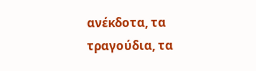ανέκδοτα, τα τραγούδια, τα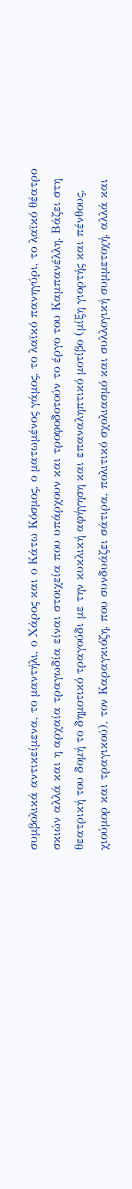συμβολικά αντικείμενα, το μαντήλι, ο Χάρος και ο Κάτω Κόσμος, ο ματωμένος γάμος, το λαϊκό πανηγύρι, το λαϊκό θέατρο σκιών αλλά και η αρχαία τραγωδία είναι στοιχεία που υπάρχουν και τροφοδοτούν το έργο του Καμπανέλλη. Βάζει στη θεατρική του δομή το δημοτικό τραγούδι με την κυκλική αφήγηση και επαναληπτικό μοτίβο (μίξη γιορτής και πένθους, χιούμορ και τραγικού), τον Καραγκιόζη, που συνδυάζει σάτιρα, πολιτικό σχολιασμό και συλλογική συμμετοχή, αλλά και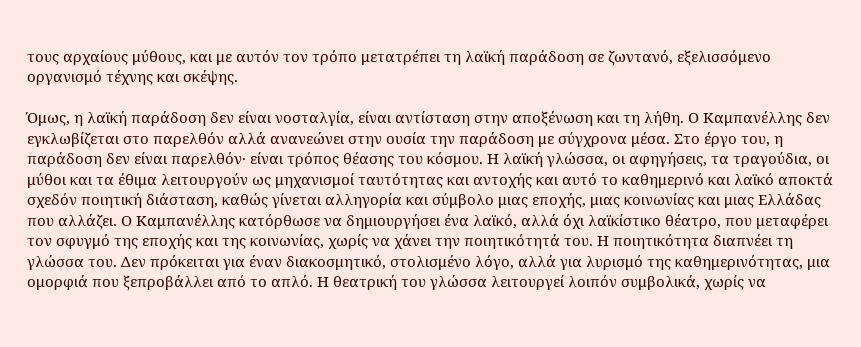τους αρχαίους μύθους, και με αυτόν τον τρόπο μετατρέπει τη λαϊκή παράδοση σε ζωντανό, εξελισσόμενο οργανισμό τέχνης και σκέψης.

Όμως, η λαϊκή παράδοση δεν είναι νοσταλγία, είναι αντίσταση στην αποξένωση και τη λήθη. Ο Καμπανέλλης δεν εγκλωβίζεται στο παρελθόν αλλά ανανεώνει στην ουσία την παράδοση με σύγχρονα μέσα. Στο έργο του, η παράδοση δεν είναι παρελθόν· είναι τρόπος θέασης του κόσμου. Η λαϊκή γλώσσα, οι αφηγήσεις, τα τραγούδια, οι μύθοι και τα έθιμα λειτουργούν ως μηχανισμοί ταυτότητας και αντοχής και αυτό το καθημερινό και λαϊκό αποκτά σχεδόν ποιητική διάσταση, καθώς γίνεται αλληγορία και σύμβολο μιας εποχής, μιας κοινωνίας και μιας Ελλάδας που αλλάζει. Ο Καμπανέλλης κατόρθωσε να δημιουργήσει ένα λαϊκό, αλλά όχι λαϊκίστικο θέατρο, που μεταφέρει τον σφυγμό της εποχής και της κοινωνίας, χωρίς να χάνει την ποιητικότητά του. Η ποιητικότητα διαπνέει τη γλώσσα του. Δεν πρόκειται για έναν διακοσμητικό, στολισμένο λόγο, αλλά για λυρισμό της καθημερινότητας, μια ομορφιά που ξεπροβάλλει από το απλό. Η θεατρική του γλώσσα λειτουργεί λοιπόν συμβολικά, χωρίς να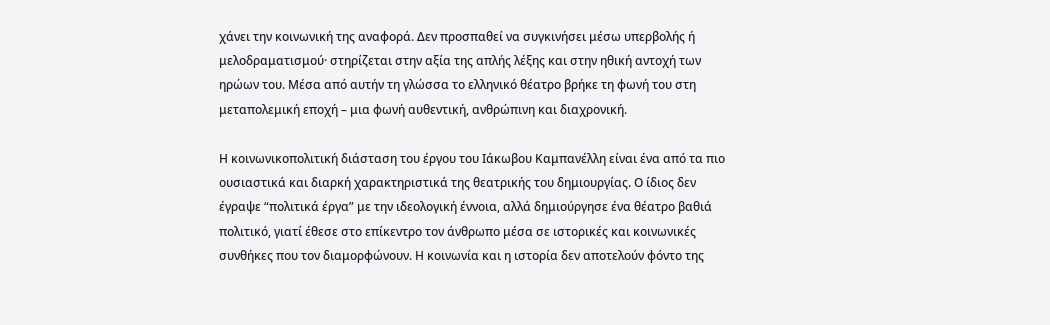χάνει την κοινωνική της αναφορά. Δεν προσπαθεί να συγκινήσει μέσω υπερβολής ή μελοδραματισμού· στηρίζεται στην αξία της απλής λέξης και στην ηθική αντοχή των ηρώων του. Μέσα από αυτήν τη γλώσσα το ελληνικό θέατρο βρήκε τη φωνή του στη μεταπολεμική εποχή – μια φωνή αυθεντική, ανθρώπινη και διαχρονική.

Η κοινωνικοπολιτική διάσταση του έργου του Ιάκωβου Καμπανέλλη είναι ένα από τα πιο ουσιαστικά και διαρκή χαρακτηριστικά της θεατρικής του δημιουργίας. Ο ίδιος δεν έγραψε “πολιτικά έργα” με την ιδεολογική έννοια, αλλά δημιούργησε ένα θέατρο βαθιά πολιτικό, γιατί έθεσε στο επίκεντρο τον άνθρωπο μέσα σε ιστορικές και κοινωνικές συνθήκες που τον διαμορφώνουν. Η κοινωνία και η ιστορία δεν αποτελούν φόντο της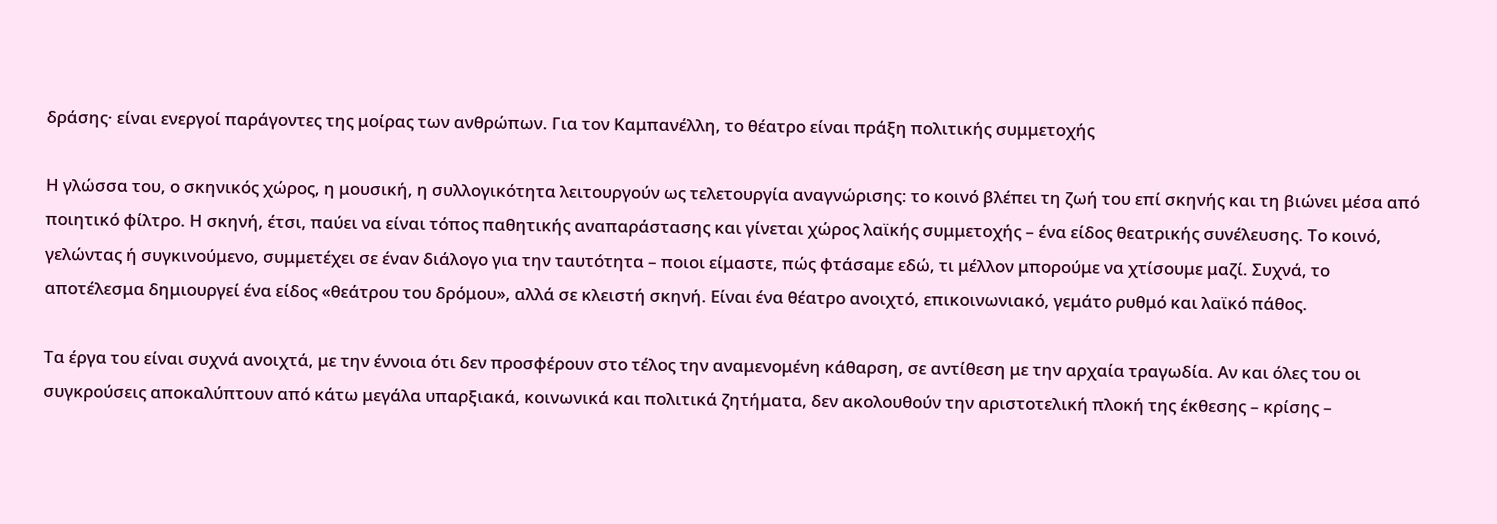δράσης· είναι ενεργοί παράγοντες της μοίρας των ανθρώπων. Για τον Καμπανέλλη, το θέατρο είναι πράξη πολιτικής συμμετοχής

Η γλώσσα του, ο σκηνικός χώρος, η μουσική, η συλλογικότητα λειτουργούν ως τελετουργία αναγνώρισης: το κοινό βλέπει τη ζωή του επί σκηνής και τη βιώνει μέσα από ποιητικό φίλτρο. Η σκηνή, έτσι, παύει να είναι τόπος παθητικής αναπαράστασης και γίνεται χώρος λαϊκής συμμετοχής – ένα είδος θεατρικής συνέλευσης. Το κοινό, γελώντας ή συγκινούμενο, συμμετέχει σε έναν διάλογο για την ταυτότητα – ποιοι είμαστε, πώς φτάσαμε εδώ, τι μέλλον μπορούμε να χτίσουμε μαζί. Συχνά, το αποτέλεσμα δημιουργεί ένα είδος «θεάτρου του δρόμου», αλλά σε κλειστή σκηνή. Είναι ένα θέατρο ανοιχτό, επικοινωνιακό, γεμάτο ρυθμό και λαϊκό πάθος.

Τα έργα του είναι συχνά ανοιχτά, με την έννοια ότι δεν προσφέρουν στο τέλος την αναμενομένη κάθαρση, σε αντίθεση με την αρχαία τραγωδία. Αν και όλες του οι συγκρούσεις αποκαλύπτουν από κάτω μεγάλα υπαρξιακά, κοινωνικά και πολιτικά ζητήματα, δεν ακολουθούν την αριστοτελική πλοκή της έκθεσης – κρίσης –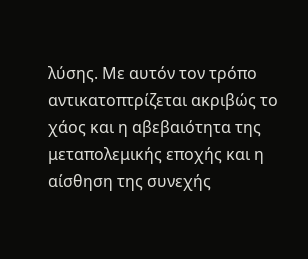λύσης. Με αυτόν τον τρόπο αντικατοπτρίζεται ακριβώς το χάος και η αβεβαιότητα της μεταπολεμικής εποχής και η αίσθηση της συνεχής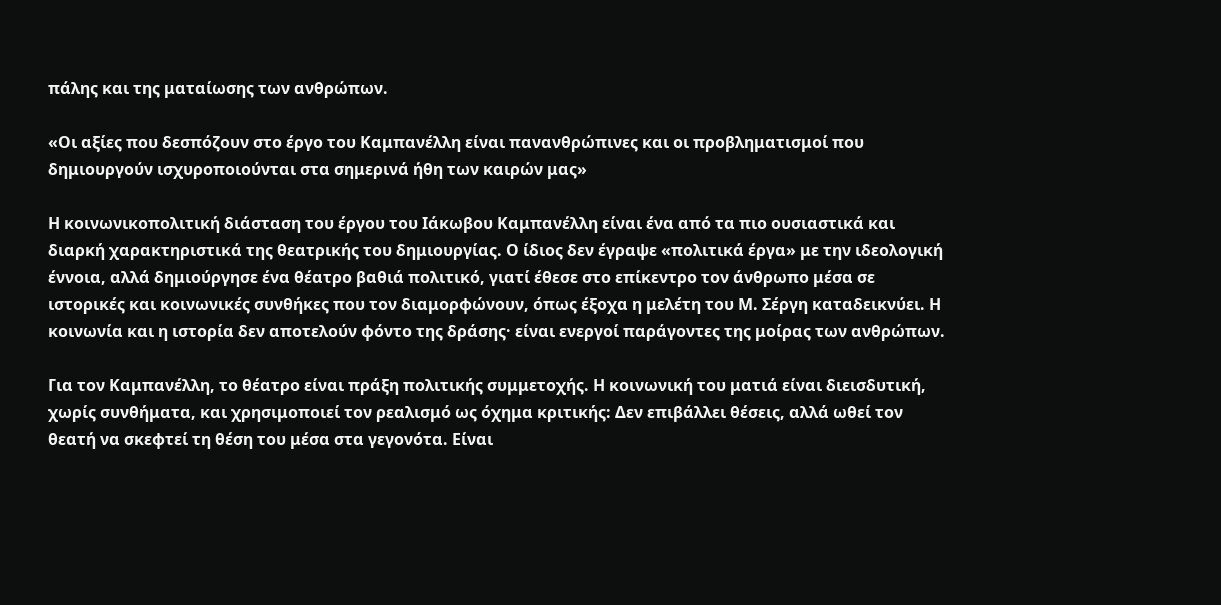πάλης και της ματαίωσης των ανθρώπων.

«Οι αξίες που δεσπόζουν στο έργο του Καμπανέλλη είναι πανανθρώπινες και οι προβληματισμοί που δημιουργούν ισχυροποιούνται στα σημερινά ήθη των καιρών μας»

Η κοινωνικοπολιτική διάσταση του έργου του Ιάκωβου Καμπανέλλη είναι ένα από τα πιο ουσιαστικά και διαρκή χαρακτηριστικά της θεατρικής του δημιουργίας. Ο ίδιος δεν έγραψε «πολιτικά έργα» με την ιδεολογική έννοια, αλλά δημιούργησε ένα θέατρο βαθιά πολιτικό, γιατί έθεσε στο επίκεντρο τον άνθρωπο μέσα σε ιστορικές και κοινωνικές συνθήκες που τον διαμορφώνουν, όπως έξοχα η μελέτη του Μ. Σέργη καταδεικνύει. Η κοινωνία και η ιστορία δεν αποτελούν φόντο της δράσης· είναι ενεργοί παράγοντες της μοίρας των ανθρώπων.

Για τον Καμπανέλλη, το θέατρο είναι πράξη πολιτικής συμμετοχής. Η κοινωνική του ματιά είναι διεισδυτική, χωρίς συνθήματα, και χρησιμοποιεί τον ρεαλισμό ως όχημα κριτικής: Δεν επιβάλλει θέσεις, αλλά ωθεί τον θεατή να σκεφτεί τη θέση του μέσα στα γεγονότα. Είναι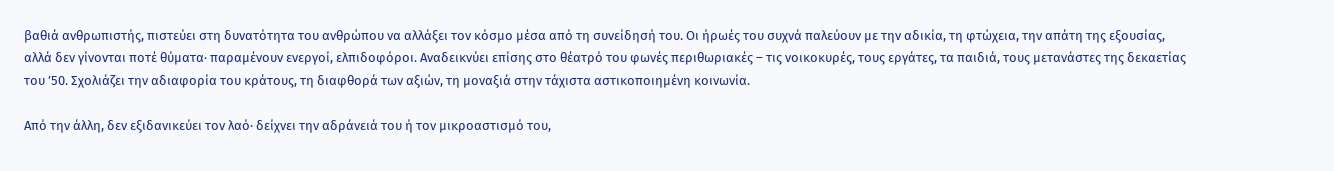βαθιά ανθρωπιστής, πιστεύει στη δυνατότητα του ανθρώπου να αλλάξει τον κόσμο μέσα από τη συνείδησή του. Οι ήρωές του συχνά παλεύουν με την αδικία, τη φτώχεια, την απάτη της εξουσίας, αλλά δεν γίνονται ποτέ θύματα· παραμένουν ενεργοί, ελπιδοφόροι. Αναδεικνύει επίσης στο θέατρό του φωνές περιθωριακές – τις νοικοκυρές, τους εργάτες, τα παιδιά, τους μετανάστες της δεκαετίας του ’50. Σχολιάζει την αδιαφορία του κράτους, τη διαφθορά των αξιών, τη μοναξιά στην τάχιστα αστικοποιημένη κοινωνία.

Από την άλλη, δεν εξιδανικεύει τον λαό· δείχνει την αδράνειά του ή τον μικροαστισμό του,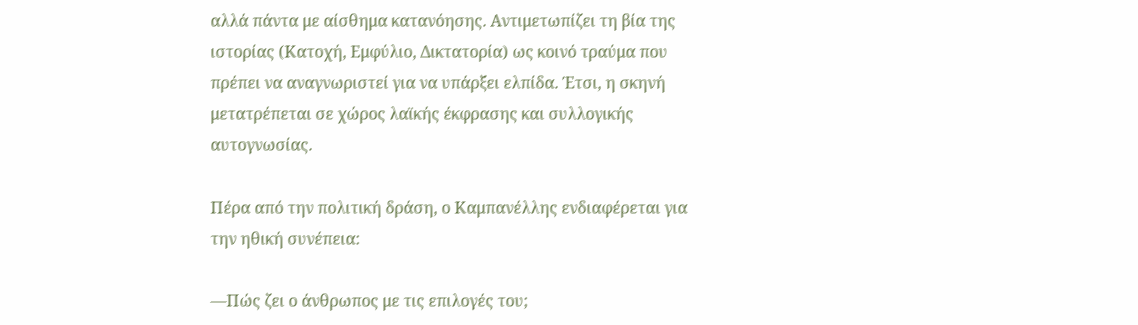αλλά πάντα με αίσθημα κατανόησης. Αντιμετωπίζει τη βία της ιστορίας (Κατοχή, Εμφύλιο, Δικτατορία) ως κοινό τραύμα που πρέπει να αναγνωριστεί για να υπάρξει ελπίδα. Έτσι, η σκηνή μετατρέπεται σε χώρος λαϊκής έκφρασης και συλλογικής αυτογνωσίας.

Πέρα από την πολιτική δράση, ο Καμπανέλλης ενδιαφέρεται για την ηθική συνέπεια:

—Πώς ζει ο άνθρωπος με τις επιλογές του;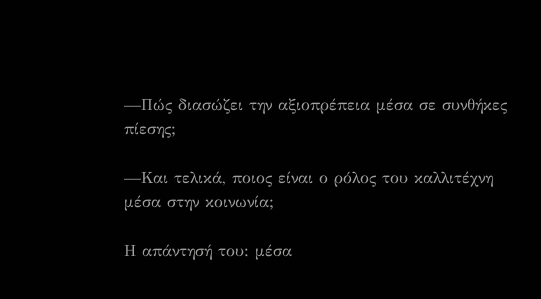—Πώς διασώζει την αξιοπρέπεια μέσα σε συνθήκες πίεσης;

—Και τελικά, ποιος είναι ο ρόλος του καλλιτέχνη μέσα στην κοινωνία;

Η απάντησή του: μέσα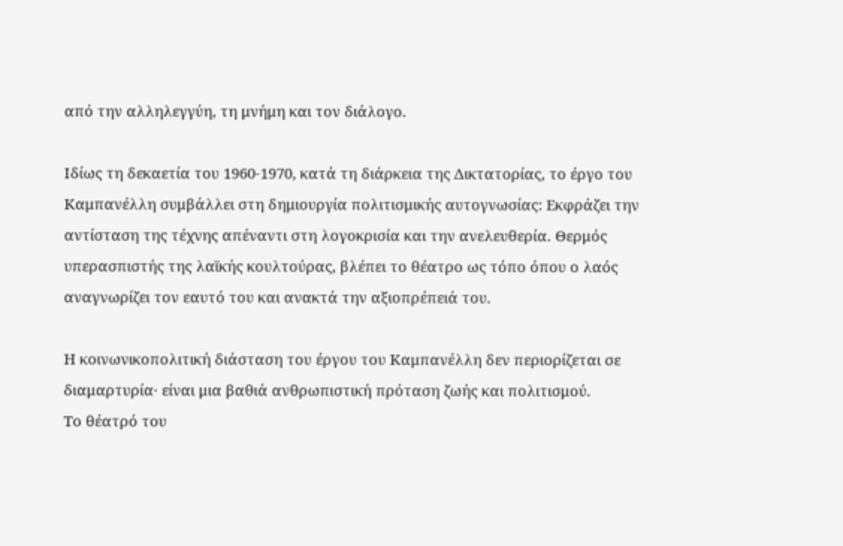από την αλληλεγγύη, τη μνήμη και τον διάλογο.

Ιδίως τη δεκαετία του 1960-1970, κατά τη διάρκεια της Δικτατορίας, το έργο του Καμπανέλλη συμβάλλει στη δημιουργία πολιτισμικής αυτογνωσίας: Εκφράζει την αντίσταση της τέχνης απέναντι στη λογοκρισία και την ανελευθερία. Θερμός υπερασπιστής της λαϊκής κουλτούρας, βλέπει το θέατρο ως τόπο όπου ο λαός αναγνωρίζει τον εαυτό του και ανακτά την αξιοπρέπειά του.

Η κοινωνικοπολιτική διάσταση του έργου του Καμπανέλλη δεν περιορίζεται σε διαμαρτυρία· είναι μια βαθιά ανθρωπιστική πρόταση ζωής και πολιτισμού.
Το θέατρό του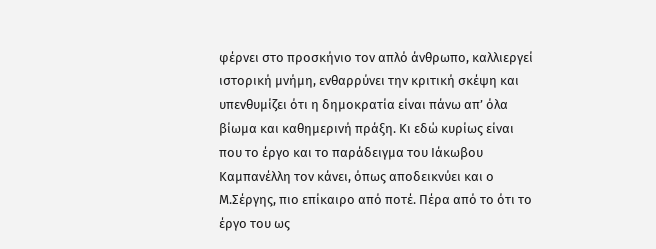φέρνει στο προσκήνιο τον απλό άνθρωπο, καλλιεργεί ιστορική μνήμη, ενθαρρύνει την κριτική σκέψη και υπενθυμίζει ότι η δημοκρατία είναι πάνω απ’ όλα βίωμα και καθημερινή πράξη. Κι εδώ κυρίως είναι που το έργο και το παράδειγμα του Ιάκωβου Καμπανέλλη τον κάνει, όπως αποδεικνύει και ο Μ.Σέργης, πιο επίκαιρο από ποτέ. Πέρα από το ότι το έργο του ως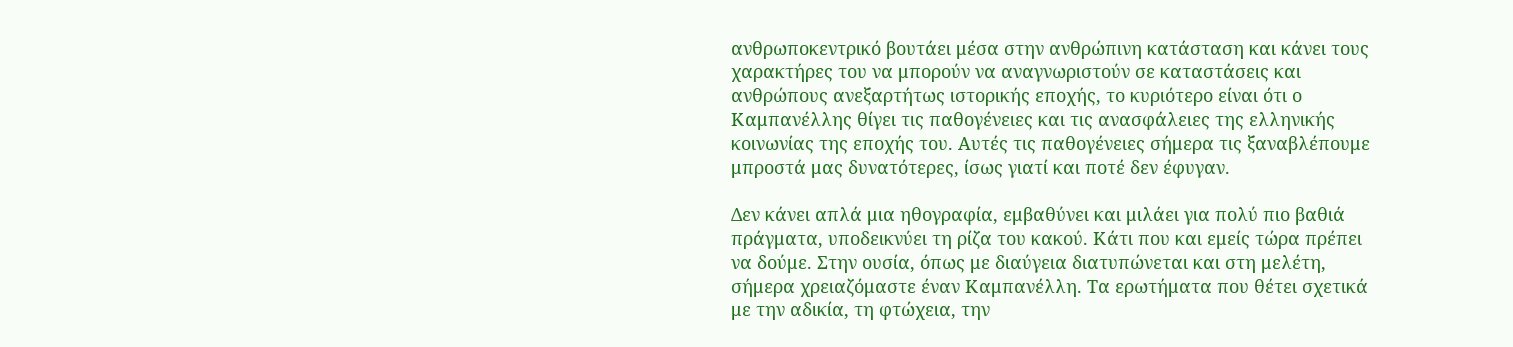ανθρωποκεντρικό βουτάει μέσα στην ανθρώπινη κατάσταση και κάνει τους χαρακτήρες του να μπορούν να αναγνωριστούν σε καταστάσεις και ανθρώπους ανεξαρτήτως ιστορικής εποχής, το κυριότερο είναι ότι ο Καμπανέλλης θίγει τις παθογένειες και τις ανασφάλειες της ελληνικής κοινωνίας της εποχής του. Αυτές τις παθογένειες σήμερα τις ξαναβλέπουμε μπροστά μας δυνατότερες, ίσως γιατί και ποτέ δεν έφυγαν.

Δεν κάνει απλά μια ηθογραφία, εμβαθύνει και μιλάει για πολύ πιο βαθιά πράγματα, υποδεικνύει τη ρίζα του κακού. Κάτι που και εμείς τώρα πρέπει να δούμε. Στην ουσία, όπως με διαύγεια διατυπώνεται και στη μελέτη, σήμερα χρειαζόμαστε έναν Καμπανέλλη. Τα ερωτήματα που θέτει σχετικά με την αδικία, τη φτώχεια, την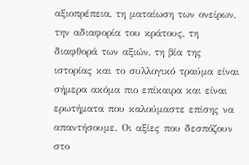αξιοπρέπεια, τη ματαίωση των ονείρων, την αδιαφορία του κράτους, τη διαφθορά των αξιών, τη βία της ιστορίας και το συλλογικό τραύμα είναι σήμερα ακόμα πιο επίκαιρα και είναι ερωτήματα που καλούμαστε επίσης να απαντήσουμε. Οι αξίες που δεσπόζουν στο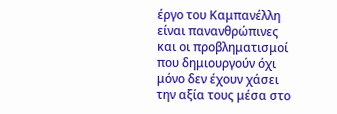έργο του Καμπανέλλη είναι πανανθρώπινες και οι προβληματισμοί που δημιουργούν όχι μόνο δεν έχουν χάσει την αξία τους μέσα στο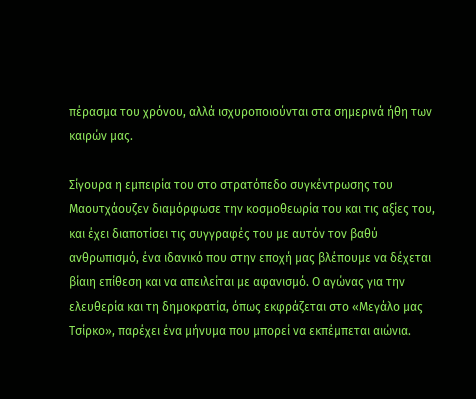πέρασμα του χρόνου, αλλά ισχυροποιούνται στα σημερινά ήθη των καιρών μας.

Σίγουρα η εμπειρία του στο στρατόπεδο συγκέντρωσης του Μαουτχάουζεν διαμόρφωσε την κοσμοθεωρία του και τις αξίες του, και έχει διαποτίσει τις συγγραφές του με αυτόν τον βαθύ ανθρωπισμό, ένα ιδανικό που στην εποχή μας βλέπουμε να δέχεται βίαιη επίθεση και να απειλείται με αφανισμό. Ο αγώνας για την ελευθερία και τη δημοκρατία, όπως εκφράζεται στο «Μεγάλο μας Τσίρκο», παρέχει ένα μήνυμα που μπορεί να εκπέμπεται αιώνια.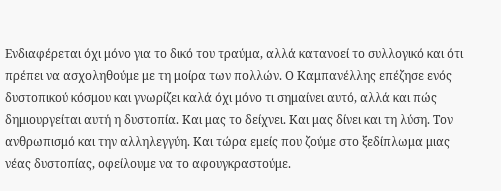Ενδιαφέρεται όχι μόνο για το δικό του τραύμα, αλλά κατανοεί το συλλογικό και ότι πρέπει να ασχοληθούμε με τη μοίρα των πολλών. Ο Καμπανέλλης επέζησε ενός δυστοπικού κόσμου και γνωρίζει καλά όχι μόνο τι σημαίνει αυτό, αλλά και πώς δημιουργείται αυτή η δυστοπία. Και μας το δείχνει. Και μας δίνει και τη λύση. Τον ανθρωπισμό και την αλληλεγγύη. Και τώρα εμείς που ζούμε στο ξεδίπλωμα μιας νέας δυστοπίας, οφείλουμε να το αφουγκραστούμε.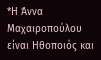*Η Άννα Μαχαιροπούλου είναι Ηθοποιός και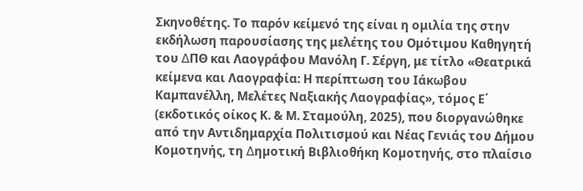Σκηνοθέτης. Το παρόν κείμενό της είναι η ομιλία της στην εκδήλωση παρουσίασης της μελέτης του Οµότιµου Καθηγητή του ∆ΠΘ και Λαογράφου Μανόλη Γ. Σέργη, με τίτλο «Θεατρικά κείµενα και Λαογραφία: Η περίπτωση του Ιάκωβου Καµπανέλλη, Μελέτες Ναξιακής Λαογραφίας», τόµος Ε΄ (εκδοτικός οίκος Κ. & Μ. Σταμούλη, 2025), που διοργανώθηκε από την Αντιδημαρχία Πολιτισμού και Νέας Γενιάς του Δήμου Κομοτηνής, τη ∆ηµοτική Βιβλιοθήκη Κοµοτηνής, στο πλαίσιο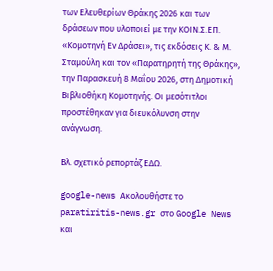των Ελευθερίων Θράκης 2026 και των δράσεων που υλοποιεί µε την ΚΟΙΝ.Σ.ΕΠ. «Κοµοτηνή Εν ∆ράσει», τις εκδόσεις Κ. & Μ. Σταµούλη και τον «Παρατηρητή της Θράκης», την Παρασκευή 8 Μαΐου 2026, στη Δημοτική Βιβλιοθήκη Κομοτηνής. Οι μεσότιτλοι προστέθηκαν για διευκόλυνση στην ανάγνωση.

Βλ. σχετικό ρεπορτάζ ΕΔΩ.

google-news Ακολουθήστε το paratiritis-news.gr στο Google News και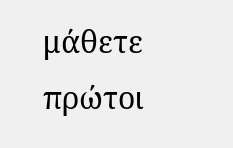μάθετε πρώτοι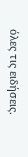όλες τις ειδήσεις.